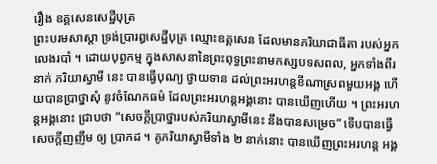រឿង ឧគ្គសេនសេដ្ឋីបុត្រ
ព្រះបរមសាស្តា ទ្រង់ប្រារឰសេដ្ឋីបុត្រ ឈ្មោះឧគ្គសេន ដែលមានភរិយាជាធីតា របស់ឣ្នកលេងរបាំ ។ ដោយបុព្វកម្ម ក្នុងសាសនានៃព្រះពុទ្ធព្រះនាមកស្សបទសពល, ឣ្នកទាំងពីរនាក់ ភរិយាស្វាមី នេះ បានធ្វើបុណ្យ ថ្វាយទាន ដល់ព្រះឣរហន្តខីណាស្រពមួយឣង្គ ហើយបានប្រាថ្នាសុំ នូវចំណែកធម៌ ដែលព្រះឣរហន្តឣង្គនោះ បានឃើញហើយ ។ ព្រះឣរហន្តឣង្គនោះ ជ្រាបថា “សេចក្តីប្រាថ្នារបស់ភរិយាស្វាមីនេះ នឹងបានសម្រេច” ទើបបានធ្វើសេចក្តីញញឹម ឲ្យ ប្រាកដ ។ គូភរិយាស្វាមីទាំង ២ នាក់នោះ បានឃើញព្រះឣរហន្ត ឣង្គ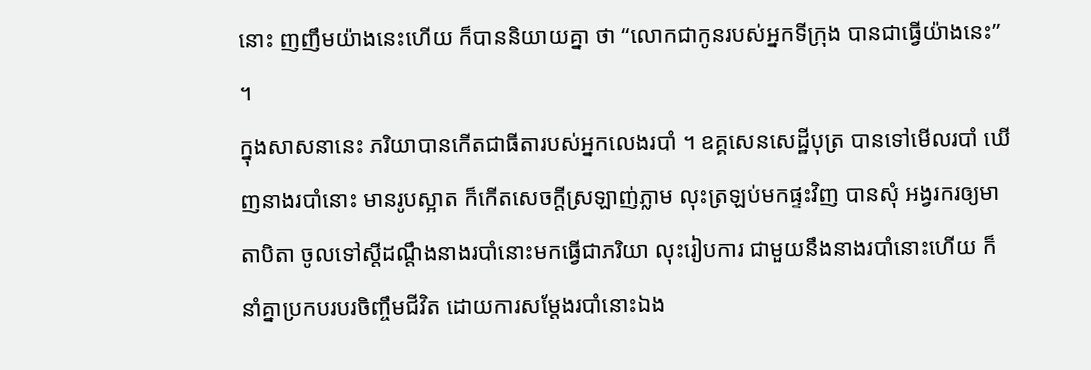នោះ ញញឹមយ៉ាងនេះហើយ ក៏បាននិយាយគ្នា ថា “លោកជាកូនរបស់ឣ្នកទីក្រុង បានជាធ្វើយ៉ាងនេះ” ។
ក្នុងសាសនានេះ ភរិយាបានកើតជាធីតារបស់ឣ្នកលេងរបាំ ។ ឧគ្គសេនសេដ្ឋីបុត្រ បានទៅមើលរបាំ ឃើញនាងរបាំនោះ មានរូបស្អាត ក៏កើតសេចក្តីស្រឡាញ់ភ្លាម លុះត្រឡប់មកផ្ទះវិញ បានសុំ ឣង្វរករឲ្យមាតាបិតា ចូលទៅស្តីដណ្តឹងនាងរបាំនោះមកធ្វើជាភរិយា លុះរៀបការ ជាមួយនឹងនាងរបាំនោះហើយ ក៏នាំគ្នាប្រកបរបរចិញ្ចឹមជីវិត ដោយការសម្តែងរបាំនោះឯង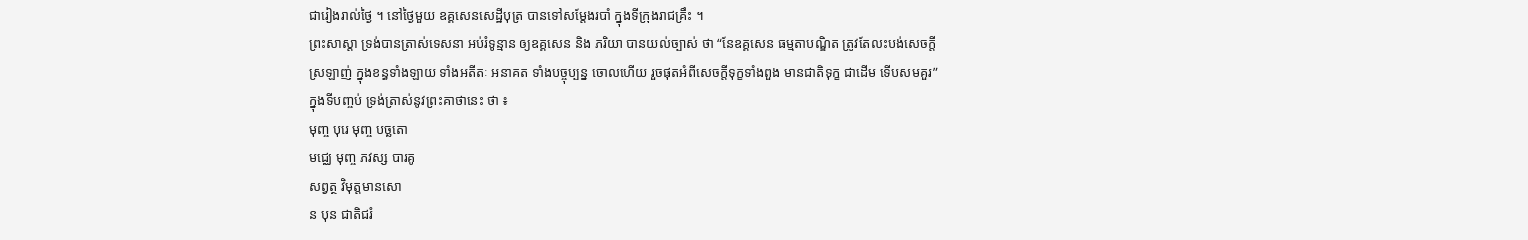ជារៀងរាល់ថ្ងៃ ។ នៅថ្ងៃមួយ ឧគ្គសេនសេដ្ឋីបុត្រ បានទៅសម្តែងរបាំ ក្នុងទីក្រុងរាជគ្រឹះ ។
ព្រះសាស្តា ទ្រង់បានត្រាស់ទេសនា ឣប់រំទូន្មាន ឲ្យឧគ្គសេន និង ភរិយា បានយល់ច្បាស់ ថា “នែឧគ្គសេន ធម្មតាបណ្ឌិត ត្រូវតែលះបង់សេចក្តីស្រឡាញ់ ក្នុងខន្ធទាំងឡាយ ទាំងឣតីតៈ ឣនាគត ទាំងបច្ចុប្បន្ន ចោលហើយ រួចផុតឣំពីសេចក្តីទុក្ខទាំងពួង មានជាតិទុក្ខ ជាដើម ទើបសមគួរ” ក្នុងទីបញ្ចប់ ទ្រង់ត្រាស់នូវព្រះគាថានេះ ថា ៖
មុញ្ច បុរេ មុញ្ច បច្ឆតោ
មជ្ឈេ មុញ្ច ភវស្ស បារគូ
សព្វត្ថ វិមុត្តមានសោ
ន បុន ជាតិជរំ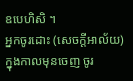ឧបេហិសិ ។
ឣ្នកចូរដោះ (សេចក្តីឣាល័យ) ក្នុងកាលមុនចេញ ចូរ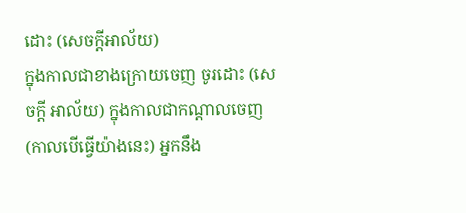ដោះ (សេចក្តីឣាល័យ)
ក្នុងកាលជាខាងក្រោយចេញ ចូរដោះ (សេចក្តី ឣាល័យ) ក្នុងកាលជាកណ្តាលចេញ
(កាលបើធ្វើយ៉ាងនេះ) ឣ្នកនឹង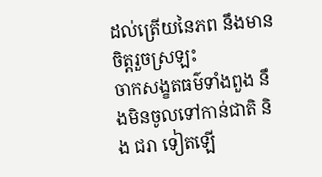ដល់ត្រើយនៃភព នឹងមានចិត្តរួចស្រឡះ
ចាកសង្ខតធម៌ទាំងពួង នឹងមិនចូលទៅកាន់ជាតិ និង ជរា ទៀតឡើ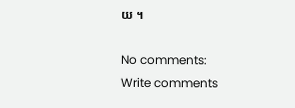យ ។

No comments:
Write comments